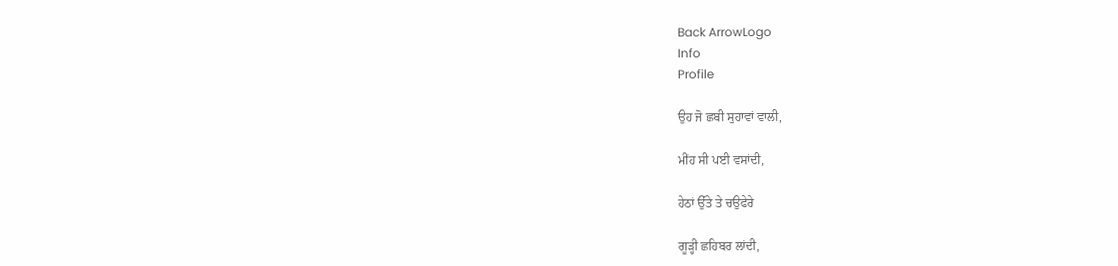Back ArrowLogo
Info
Profile

ਉਹ ਜੋ ਛਬੀ ਸੁਹਾਵਾਂ ਵਾਲੀ,

ਮੀਂਹ ਸੀ ਪਈ ਵਸਾਂਦੀ,

ਹੇਠਾਂ ਉੱਤੇ ਤੇ ਚਉਫੇਰੇ

ਗੂੜ੍ਹੀ ਛਹਿਬਰ ਲਾਂਦੀ,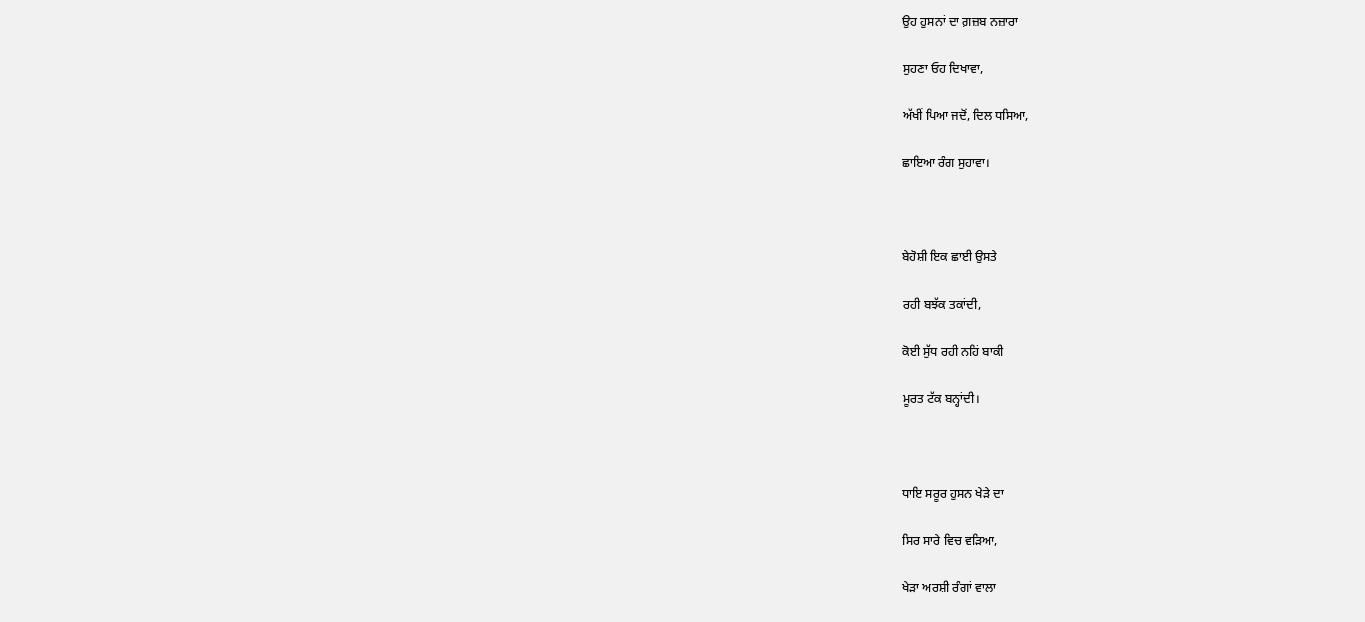ਉਹ ਹੁਸਨਾਂ ਦਾ ਗ਼ਜ਼ਬ ਨਜ਼ਾਰਾ

ਸੁਹਣਾ ਓਹ ਦਿਖਾਵਾ,

ਅੱਖੀਂ ਪਿਆ ਜਦੋਂ, ਦਿਲ ਧਸਿਆ,

ਛਾਇਆ ਰੰਗ ਸੁਹਾਵਾ।



ਬੇਹੋਸ਼ੀ ਇਕ ਛਾਈ ਉਸਤੇ

ਰਹੀ ਬਝੱਕ ਤਕਾਂਦੀ,

ਕੋਈ ਸੁੱਧ ਰਹੀ ਨਹਿਂ ਬਾਕੀ

ਮੂਰਤ ਟੱਕ ਬਨ੍ਹਾਂਦੀ।



ਧਾਇ ਸਰੂਰ ਹੁਸਨ ਖੇੜੇ ਦਾ

ਸਿਰ ਸਾਰੇ ਵਿਚ ਵੜਿਆ,

ਖੇੜਾ ਅਰਸ਼ੀ ਰੰਗਾਂ ਵਾਲਾ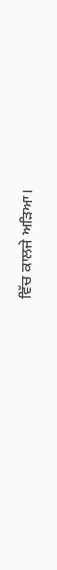ਵਿੱਚ ਕਾਲਜੇ ਅੜਿਆ।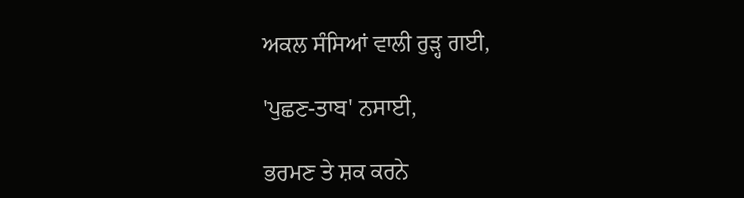ਅਕਲ ਸੰਸਿਆਂ ਵਾਲੀ ਰੁੜ੍ਹ ਗਈ,

'ਪੁਛਣ-ਤਾਬ' ਨਸਾਈ,

ਭਰਮਣ ਤੇ ਸ਼ਕ ਕਰਨੇ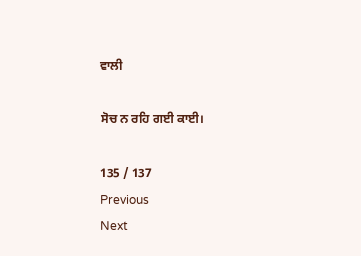ਵਾਲੀ

ਸੋਚ ਨ ਰਹਿ ਗਈ ਕਾਈ।

135 / 137
Previous
Next